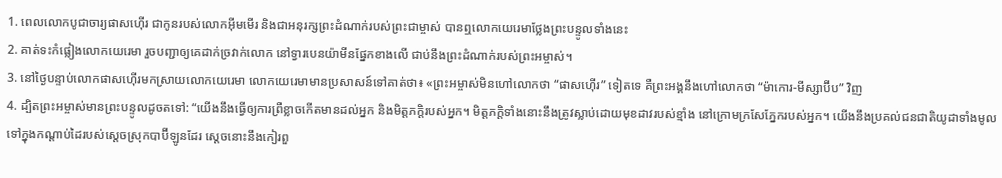1. ពេលលោកបូជាចារ្យផាសហ៊ើរ ជាកូនរបស់លោកអ៊ីមមើរ និងជាអនុរក្សព្រះដំណាក់របស់ព្រះជាម្ចាស់ បានឮលោកយេរេមាថ្លែងព្រះបន្ទូលទាំងនេះ
2. គាត់ទះកំផ្លៀងលោកយេរេមា រួចបញ្ជាឲ្យគេដាក់ច្រវាក់លោក នៅទ្វារបេនយ៉ាមីនផ្នែកខាងលើ ជាប់នឹងព្រះដំណាក់របស់ព្រះអម្ចាស់។
3. នៅថ្ងៃបន្ទាប់លោកផាសហ៊ើរមកស្រាយលោកយេរេមា លោកយេរេមាមានប្រសាសន៍ទៅគាត់ថា៖ «ព្រះអម្ចាស់មិនហៅលោកថា “ផាសហ៊ើរ” ទៀតទេ គឺព្រះអង្គនឹងហៅលោកថា “ម៉ាកោរ-មីស្សាប៊ីប” វិញ
4. ដ្បិតព្រះអម្ចាស់មានព្រះបន្ទូលដូចតទៅ: “យើងនឹងធ្វើឲ្យការព្រឺខ្លាចកើតមានដល់អ្នក និងមិត្តភក្ដិរបស់អ្នក។ មិត្តភក្ដិទាំងនោះនឹងត្រូវស្លាប់ដោយមុខដាវរបស់ខ្មាំង នៅក្រោមក្រសែភ្នែករបស់អ្នក។ យើងនឹងប្រគល់ជនជាតិយូដាទាំងមូល ទៅក្នុងកណ្ដាប់ដៃរបស់ស្ដេចស្រុកបាប៊ីឡូនដែរ ស្ដេចនោះនឹងកៀរពួ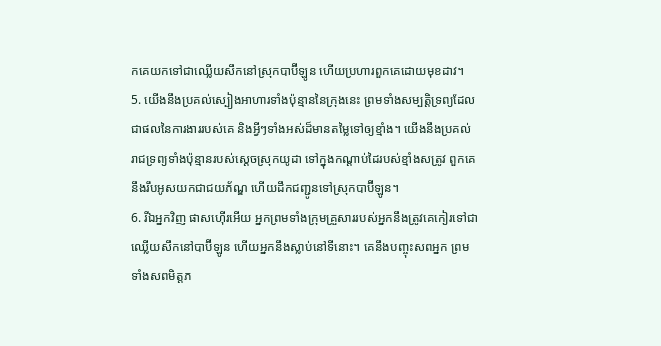កគេយកទៅជាឈ្លើយសឹកនៅស្រុកបាប៊ីឡូន ហើយប្រហារពួកគេដោយមុខដាវ។
5. យើងនឹងប្រគល់ស្បៀងអាហារទាំងប៉ុន្មាននៃក្រុងនេះ ព្រមទាំងសម្បត្តិទ្រព្យដែលជាផលនៃការងាររបស់គេ និងអ្វីៗទាំងអស់ដ៏មានតម្លៃទៅឲ្យខ្មាំង។ យើងនឹងប្រគល់រាជទ្រព្យទាំងប៉ុន្មានរបស់ស្ដេចស្រុកយូដា ទៅក្នុងកណ្ដាប់ដៃរបស់ខ្មាំងសត្រូវ ពួកគេនឹងរឹបអូសយកជាជយភ័ណ្ឌ ហើយដឹកជញ្ជូនទៅស្រុកបាប៊ីឡូន។
6. រីឯអ្នកវិញ ផាសហ៊ើរអើយ អ្នកព្រមទាំងក្រុមគ្រួសាររបស់អ្នកនឹងត្រូវគេកៀរទៅជាឈ្លើយសឹកនៅបាប៊ីឡូន ហើយអ្នកនឹងស្លាប់នៅទីនោះ។ គេនឹងបញ្ចុះសពអ្នក ព្រមទាំងសពមិត្តភ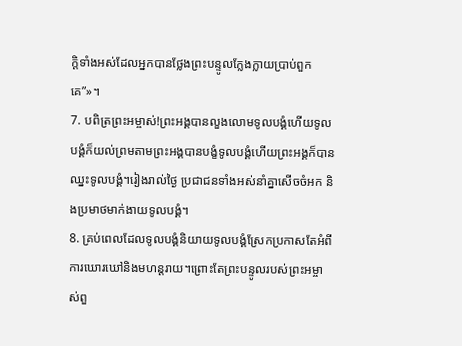ក្ដិទាំងអស់ដែលអ្នកបានថ្លែងព្រះបន្ទូលក្លែងក្លាយប្រាប់ពួកគេ”»។
7. បពិត្រព្រះអម្ចាស់!ព្រះអង្គបានលួងលោមទូលបង្គំហើយទូលបង្គំក៏យល់ព្រមតាមព្រះអង្គបានបង្ខំទូលបង្គំហើយព្រះអង្គក៏បានឈ្នះទូលបង្គំ។រៀងរាល់ថ្ងៃ ប្រជាជនទាំងអស់នាំគ្នាសើចចំអក និងប្រមាថមាក់ងាយទូលបង្គំ។
8. គ្រប់ពេលដែលទូលបង្គំនិយាយទូលបង្គំស្រែកប្រកាសតែអំពីការឃោរឃៅនិងមហន្តរាយ។ព្រោះតែព្រះបន្ទូលរបស់ព្រះអម្ចាស់ពួ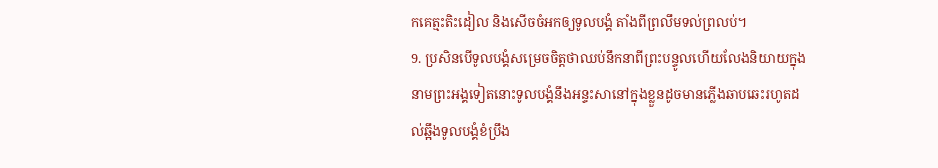កគេត្មះតិះដៀល និងសើចចំអកឲ្យទូលបង្គំ តាំងពីព្រលឹមទល់ព្រលប់។
9. ប្រសិនបើទូលបង្គំសម្រេចចិត្តថាឈប់នឹកនាពីព្រះបន្ទូលហើយលែងនិយាយក្នុងនាមព្រះអង្គទៀតនោះទូលបង្គំនឹងអន្ទះសានៅក្នុងខ្លួនដូចមានភ្លើងឆាបឆេះរហូតដល់ឆ្អឹងទូលបង្គំខំប្រឹង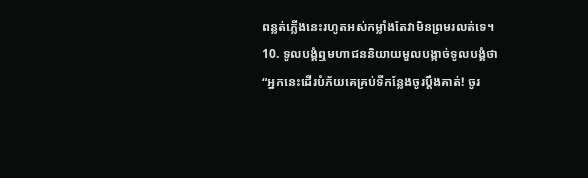ពន្លត់ភ្លើងនេះរហូតអស់កម្លាំងតែវាមិនព្រមរលត់ទេ។
10. ទូលបង្គំឮមហាជននិយាយមួលបង្កាច់ទូលបង្គំថា “អ្នកនេះដើរបំភ័យគេគ្រប់ទីកន្លែងចូរប្ដឹងគាត់! ចូរ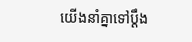យើងនាំគ្នាទៅប្ដឹង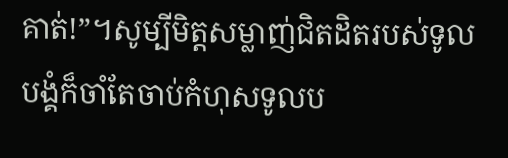គាត់!”។សូម្បីមិត្តសម្លាញ់ជិតដិតរបស់ទូលបង្គំក៏ចាំតែចាប់កំហុសទូលប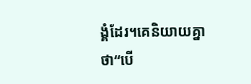ង្គំដែរ។គេនិយាយគ្នាថា“បើ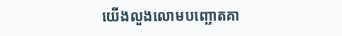យើងលួងលោមបញ្ឆោតគា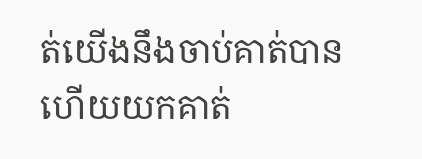ត់យើងនឹងចាប់គាត់បានហើយយកគាត់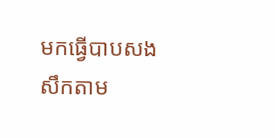មកធ្វើបាបសងសឹកតាម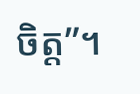ចិត្ត”។